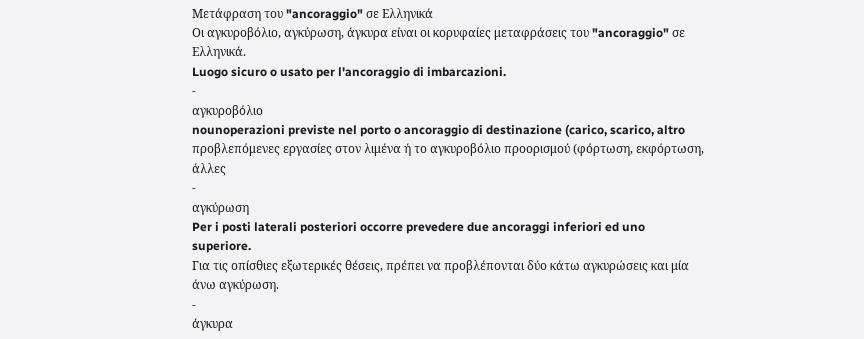Μετάφραση του "ancoraggio" σε Ελληνικά
Οι αγκυροβόλιο, αγκύρωση, άγκυρα είναι οι κορυφαίες μεταφράσεις του "ancoraggio" σε Ελληνικά.
Luogo sicuro o usato per l'ancoraggio di imbarcazioni.
-
αγκυροβόλιο
nounoperazioni previste nel porto o ancoraggio di destinazione (carico, scarico, altro
προβλεπόμενες εργασίες στον λιμένα ή το αγκυροβόλιο προορισμού (φόρτωση, εκφόρτωση, άλλες
-
αγκύρωση
Per i posti laterali posteriori occorre prevedere due ancoraggi inferiori ed uno superiore.
Για τις οπίσθιες εξωτερικές θέσεις, πρέπει να προβλέπονται δύο κάτω αγκυρώσεις και μία άνω αγκύρωση.
-
άγκυρα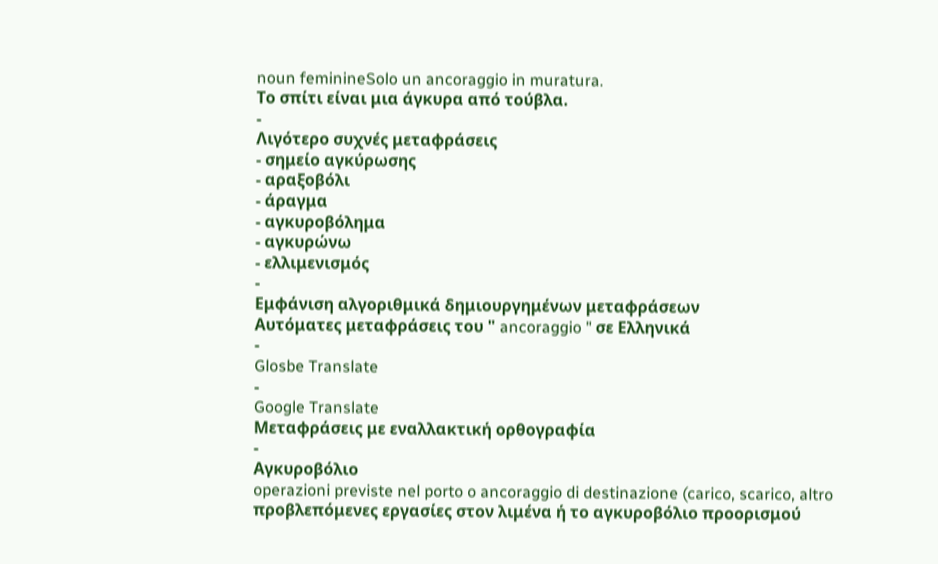noun feminineSolo un ancoraggio in muratura.
Το σπίτι είναι μια άγκυρα από τούβλα.
-
Λιγότερο συχνές μεταφράσεις
- σημείο αγκύρωσης
- αραξοβόλι
- άραγμα
- αγκυροβόλημα
- αγκυρώνω
- ελλιμενισμός
-
Εμφάνιση αλγοριθμικά δημιουργημένων μεταφράσεων
Αυτόματες μεταφράσεις του " ancoraggio " σε Ελληνικά
-
Glosbe Translate
-
Google Translate
Μεταφράσεις με εναλλακτική ορθογραφία
-
Αγκυροβόλιο
operazioni previste nel porto o ancoraggio di destinazione (carico, scarico, altro
προβλεπόμενες εργασίες στον λιμένα ή το αγκυροβόλιο προορισμού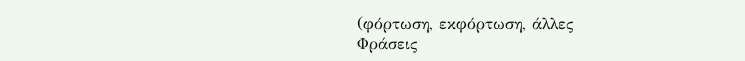(φόρτωση, εκφόρτωση, άλλες
Φράσεις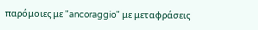παρόμοιες με "ancoraggio" με μεταφράσεις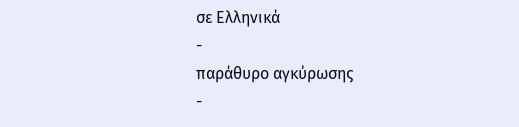σε Ελληνικά
-
παράθυρο αγκύρωσης
-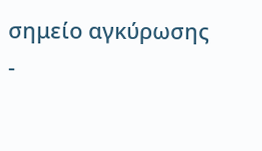σημείο αγκύρωσης
-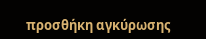προσθήκη αγκύρωσης